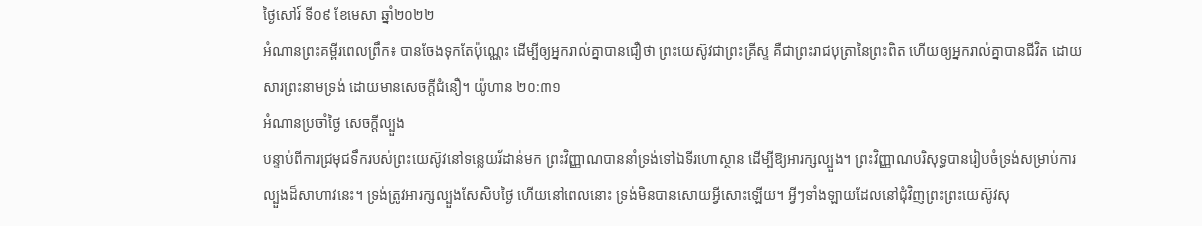ថ្ងៃសៅរ៍ ទី០៩ ខែមេសា ឆ្នាំ២០២២
អំណានព្រះគម្ពីរពេលព្រឹក៖ បានចែងទុកតែប៉ុណ្ណេះ ដើម្បីឲ្យអ្នករាល់គ្នាបានជឿថា ព្រះយេស៊ូវជាព្រះគ្រីស្ទ គឺជាព្រះរាជបុត្រានៃព្រះពិត ហើយឲ្យអ្នករាល់គ្នាបានជីវិត ដោយសារព្រះនាមទ្រង់ ដោយមានសេចក្តីជំនឿ។ យ៉ូហាន ២០:៣១
អំណានប្រចាំថ្ងៃ សេចក្តីល្បួង
បន្ទាប់ពីការជ្រមុជទឹករបស់ព្រះយេស៊ូវនៅទន្លេយរ័ដាន់មក ព្រះវិញ្ញាណបាននាំទ្រង់ទៅឯទីរហោស្ថាន ដើម្បីឱ្យអារក្សល្បួង។ ព្រះវិញ្ញាណបរិសុទ្ធបានរៀបចំទ្រង់សម្រាប់ការល្បួងដ៏សាហាវនេះ។ ទ្រង់ត្រូវអារក្សល្បួងសែសិបថ្ងៃ ហើយនៅពេលនោះ ទ្រង់មិនបានសោយអ្វីសោះឡើយ។ អ្វីៗទាំងឡាយដែលនៅជុំវិញព្រះព្រះយេស៊ូវសុ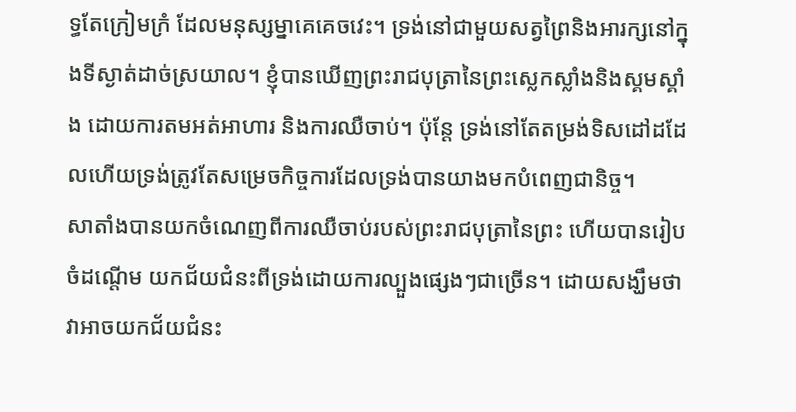ទ្ធតែក្រៀមក្រំ ដែលមនុស្សម្នាគេគេចវេះ។ ទ្រង់នៅជាមួយសត្វព្រៃនិងអារក្សនៅក្នុងទីស្ងាត់ដាច់ស្រយាល។ ខ្ញុំបានឃើញព្រះរាជបុត្រានៃព្រះស្លេកស្លាំងនិងស្គមស្គាំង ដោយការតមអត់អាហារ និងការឈឺចាប់។ ប៉ុន្តែ ទ្រង់នៅតែតម្រង់ទិសដៅដដែលហើយទ្រង់ត្រូវតែសម្រេចកិច្ចការដែលទ្រង់បានយាងមកបំពេញជានិច្ច។
សាតាំងបានយកចំណេញពីការឈឺចាប់របស់ព្រះរាជបុត្រានៃព្រះ ហើយបានរៀបចំដណ្តើម យកជ័យជំនះពីទ្រង់ដោយការល្បួងផ្សេងៗជាច្រើន។ ដោយសង្ឃឹមថាវាអាចយកជ័យជំនះ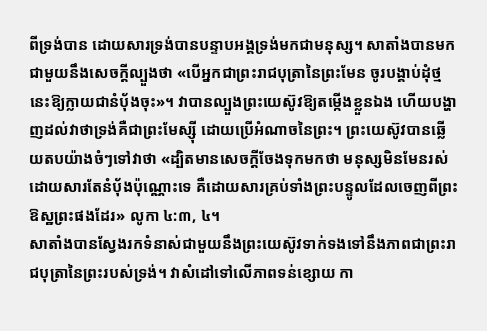ពីទ្រង់បាន ដោយសារទ្រង់បានបន្ទាបអង្គទ្រង់មកជាមនុស្ស។ សាតាំងបានមកជាមួយនឹងសេចក្តីល្បួងថា «បើអ្នកជាព្រះរាជបុត្រានៃព្រះមែន ចូរបង្គាប់ដុំថ្មនេះឱ្យក្លាយជានំប័ុងចុះ»។ វាបានល្បួងព្រះយេស៊ូវឱ្យតម្កើងខ្លួនឯង ហើយបង្ហាញដល់វាថាទ្រង់គឺជាព្រះមែស្ស៊ី ដោយប្រើអំណាចនៃព្រះ។ ព្រះយេស៊ូវបានឆ្លើយតបយ៉ាងចំៗទៅវាថា «ដ្បិតមានសេចក្តីចែងទុកមកថា មនុស្សមិនមែនរស់ដោយសារតែនំបុ័ងប៉ុណ្ណោះទេ គឺដោយសារគ្រប់ទាំងព្រះបន្ទូលដែលចេញពីព្រះឱស្ឋព្រះផងដែរ» លូកា ៤:៣, ៤។
សាតាំងបានស្វែងរកទំនាស់ជាមួយនឹងព្រះយេស៊ូវទាក់ទងទៅនឹងភាពជាព្រះរាជបុត្រានៃព្រះរបស់ទ្រង់។ វាសំដៅទៅលើភាពទន់ខ្សោយ កា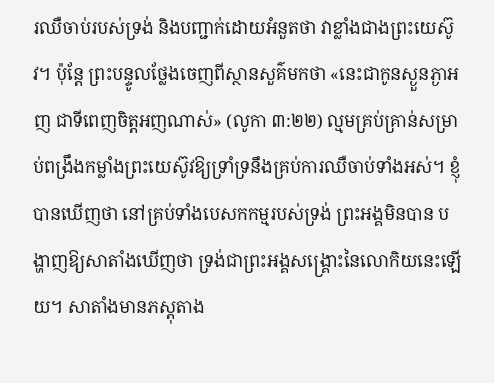រឈឺចាប់របស់ទ្រង់ និងបញ្ជាក់ដោយអំនួតថា វាខ្លាំងជាងព្រះយេស៊ូវ។ ប៉ុន្តែ ព្រះបន្ទូលថ្លែងចេញពីស្ថានសួគ៌មកថា «នេះជាកូនស្ងួនភ្ងាអញ ជាទីពេញចិត្តអញណាស់» (លូកា ៣:២២) ល្មមគ្រប់គ្រាន់សម្រាប់ពង្រឹងកម្លាំងព្រះយេស៊ូវឱ្យទ្រាំទ្រនឹងគ្រប់ការឈឺចាប់ទាំងអស់។ ខ្ញុំបានឃើញថា នៅគ្រប់ទាំងបេសកកម្មរបស់ទ្រង់ ព្រះអង្គមិនបាន បង្ហាញឱ្យសាតាំងឃើញថា ទ្រង់ជាព្រះអង្គសង្គ្រោះនៃលោកិយនេះឡើយ។ សាតាំងមានភស្តុតាង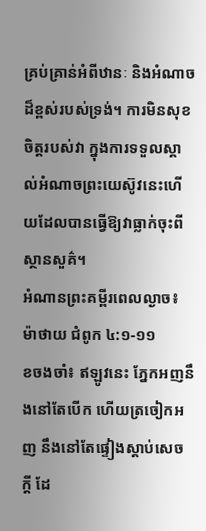គ្រប់គ្រាន់អំពីឋានៈ និងអំណាចដ៏ខ្ពស់របស់ទ្រង់។ ការមិនសុខចិត្តរបស់វា ក្នុងការទទួលស្គាល់អំណាចព្រះយេស៊ូវនេះហើយដែលបានធ្វើឱ្យវាធ្លាក់ចុះពីស្ថានសួគ៌។
អំណានព្រះគម្ពីរពេលល្ងាច៖ ម៉ាថាយ ជំពូក ៤:១-១១
ខចងចាំ៖ ឥឡូវនេះ ភ្នែកអញនឹងនៅតែបើក ហើយត្រចៀកអញ នឹងនៅតែផ្ទៀងស្តាប់សេចក្តី ដែ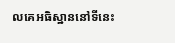លគេអធិស្ឋាននៅទីនេះ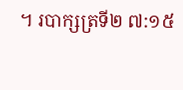។ របាក្សត្រទី២ ៧:១៥